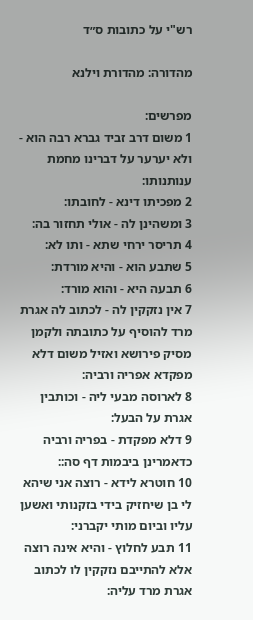רש"י על כתובות ס״ד

מהדורה: מהדורת וילנא

מפרשים:
1 משום דרב זביד גברא רבה הוא - ולא יערער על דברינו מחמת ענותנותו:
2 מפכיתו דינא - לחובתו:
3 ומשהינן לה - אולי תחזור בה:
4 תריסר ירחי שתא - ותו לא:
5 שתבע הוא - והיא מורדת:
6 תבעה היא - והוא מורד:
7 אין נזקקין לה - לכתוב לה אגרת מרד להוסיף על כתובתה ולקמן מסיק פירושא ואזיל משום דלא מפקדא אפריה ורביה:
8 לארוסה מבעי ליה - וכותבין אגרת על הבעל:
9 דלא מפקדת - בפריה ורביה כדאמרינן ביבמות דף סה::
10 חוטרא לידא - רוצה אני שיהא לי בן שיחזיק בידי בזקנותי ואשען עליו וביום מותי יקברני:
11 תבע לחלוץ - והיא אינה רוצה אלא להתייבם נזקקין לו לכתוב אגרת מרד עליה: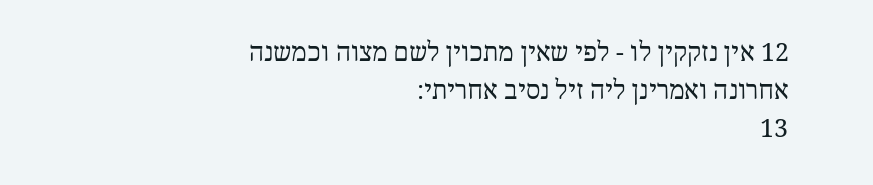12 אין נזקקין לו - לפי שאין מתכוין לשם מצוה וכמשנה אחרונה ואמרינן ליה זיל נסיב אחריתי:
13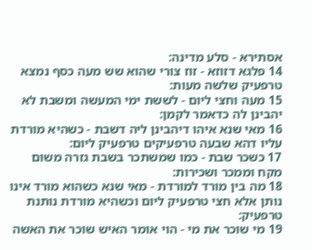אסתירא - סלע מדינה:
14 פלגא דזוזא - זוז צורי שהוא שש מעה כסף נמצא טרפעיק שלשה מעות:
15 מעה וחצי ליום - לששת ימי המעשה ומשבת לא יהבינן לה כדאמר לקמן:
16 מאי שנא איהו דיהבינן ליה דשבת - כשהיא מורדת עליו דהא שבעה טרפעיקים טרפעיק ליום:
17 כשכר שבת - כמו שמשתכר בשבת גזרה משום מקח וממכר ושכירות:
18 מה בין מורד למורדת - מאי שנא כשהוא מורד אינו נותן אלא חצי טרפעיק ליום וכשהיא מורדת נותנת טרפעיק:
19 מי שוכר את מי - הוי אומר האיש שוכר את האשה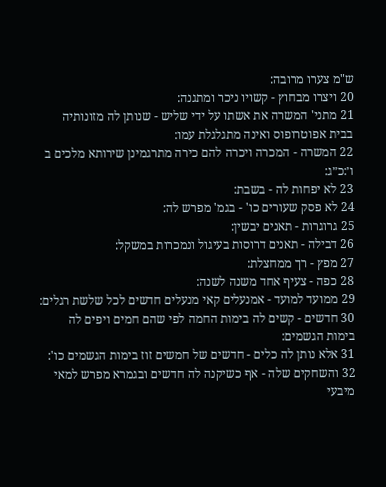ש"מ צערו מרובה:
20 ויצרו מבחוץ - קשויו ניכר ומתגנה:
21 מתני' המשרה את אשתו על ידי שליש - שנותן לה מזונותיה בבית אפוטרופוס ואינה מתגלגלת עמו:
22 המשרה - המכרה ויכרה להם כירה מתרגמינן שירותא מלכים ב ו׳:כ״ג:
23 לא יפחות לה - בשבת:
24 לא פסק שעורים כו' - בגמ' מפרש לה:
25 גרוגרות - תאנים יבשין:
26 דבילה - תאנים דרוסות בעיגול ונמכרות במשקל:
27 מפץ - רך ממחצלת:
28 כפה - צעיף אחד משנה לשנה:
29 ממועד למועד - אמנעלים קאי מנעלים חדשים לכל שלשת רגלים:
30 חדשים - קשים לה בימות החמה לפי שהם חמים ויפים לה בימות הגשמים:
31 אלא נותן לה כלים - חדשים של חמשים זוז בימות הגשמים כו':
32 והשחקים שלה - אף כשיקנה לה חדשים ובגמרא מפרש למאי מיבעי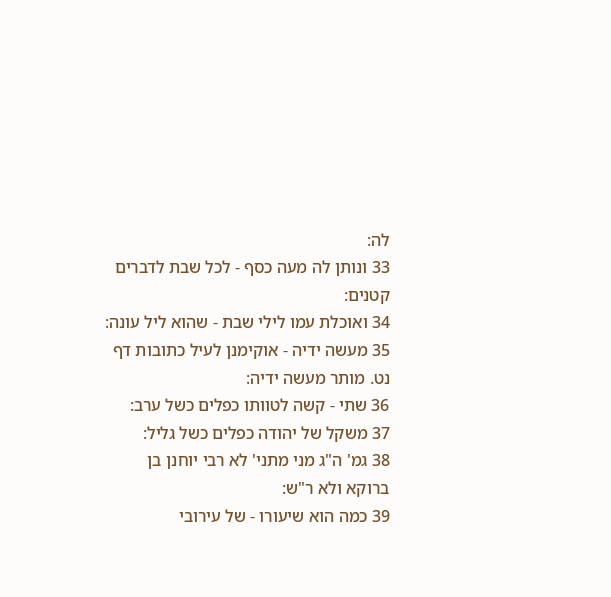לה:
33 ונותן לה מעה כסף - לכל שבת לדברים קטנים:
34 ואוכלת עמו לילי שבת - שהוא ליל עונה:
35 מעשה ידיה - אוקימנן לעיל כתובות דף נט. מותר מעשה ידיה:
36 שתי - קשה לטוותו כפלים כשל ערב:
37 משקל של יהודה כפלים כשל גליל:
38 גמ' ה"ג מני מתני' לא רבי יוחנן בן ברוקא ולא ר"ש:
39 כמה הוא שיעורו - של עירובי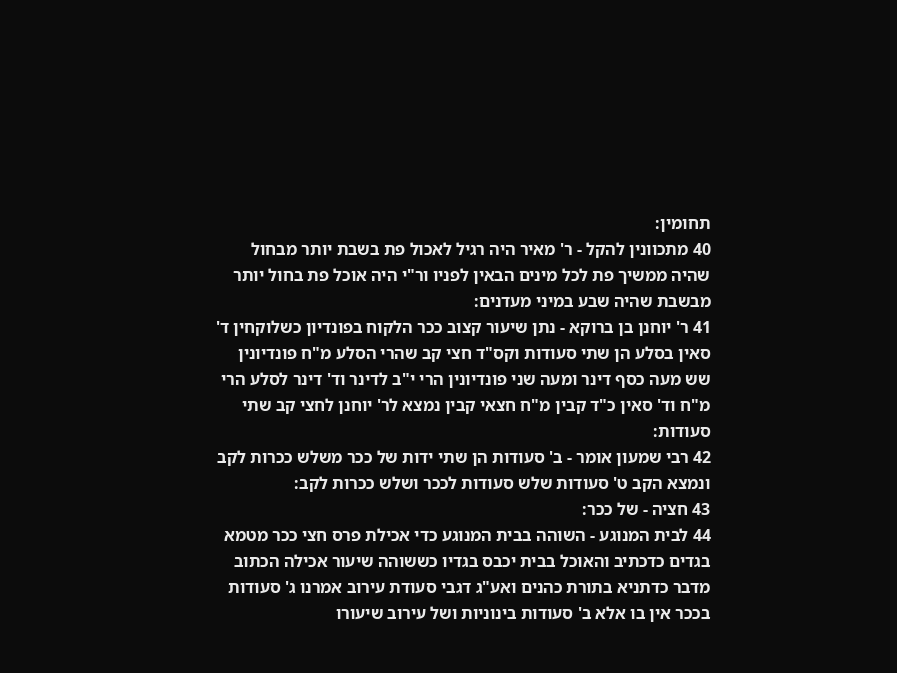תחומין:
40 מתכוונין להקל - ר' מאיר היה רגיל לאכול פת בשבת יותר מבחול שהיה ממשיך פת לכל מינים הבאין לפניו ור"י היה אוכל פת בחול יותר מבשבת שהיה שבע במיני מעדנים:
41 ר' יוחנן בן ברוקא - נתן שיעור קצוב ככר הלקוח בפונדיון כשלוקחין ד' סאין בסלע הן שתי סעודות וקס"ד חצי קב שהרי הסלע מ"ח פונדיונין שש מעה כסף דינר ומעה שני פונדיונין הרי י"ב לדינר וד' דינר לסלע הרי מ"ח וד' סאין כ"ד קבין מ"ח חצאי קבין נמצא לר' יוחנן לחצי קב שתי סעודות:
42 רבי שמעון אומר - ב' סעודות הן שתי ידות של ככר משלש ככרות לקב ונמצא הקב ט' סעודות שלש סעודות לככר ושלש ככרות לקב:
43 חציה - של ככר:
44 לבית המנוגע - השוהה בבית המנוגע כדי אכילת פרס חצי ככר מטמא בגדים כדכתיב והאוכל בבית יכבס בגדיו כששוהה שיעור אכילה הכתוב מדבר כדתניא בתורת כהנים ואע"ג דגבי סעודת עירוב אמרנו ג' סעודות בככר אין בו אלא ב' סעודות בינוניות ושל עירוב שיעורו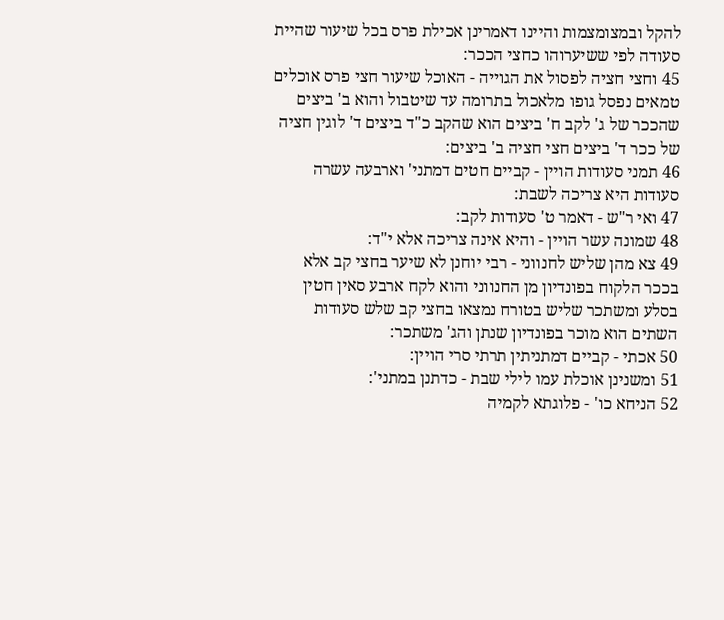להקל ובמצומצמות והיינו דאמרינן אכילת פרס בכל שיעור שהיית סעודה לפי ששיערוהו כחצי הככר:
45 וחצי חציה לפסול את הגוייה - האוכל שיעור חצי פרס אוכלים טמאים נפסל גופו מלאכול בתרומה עד שיטבול והוא ב' ביצים שהככר של ג' לקב ח' ביצים הוא שהקב כ"ד ביצים ד' לוגין חציה של ככר ד' ביצים חצי חציה ב' ביצים:
46 תמני סעודות הויין - קביים חטים דמתני' וארבעה עשרה סעודות היא צריכה לשבת:
47 ואי ר"ש - דאמר ט' סעודות לקב:
48 שמונה עשר הויין - והיא אינה צריכה אלא י"ד:
49 צא מהן שליש לחנווני - רבי יוחנן לא שיער בחצי קב אלא בככר הלקוח בפונדיון מן החנווני והוא לקח ארבע סאין חטין בסלע ומשתכר שליש בטורח נמצאו בחצי קב שלש סעודות השתים הוא מוכר בפונדיון שנתן והג' משתכר:
50 אכתי - קביים דמתניתין תרתי סרי הויין:
51 ומשנינן אוכלת עמו לילי שבת - כדתנן במתני':
52 הניחא כו' - פלוגתא לקמיה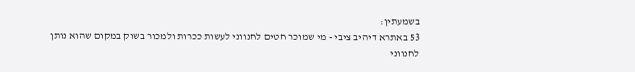בשמעתין:
53 באתרא דיהיב ציבי - מי שמוכר חטים לחנווני לעשות ככרות ולמכור בשוק במקום שהוא נותן לחנווני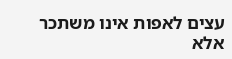עצים לאפות אינו משתכר אלא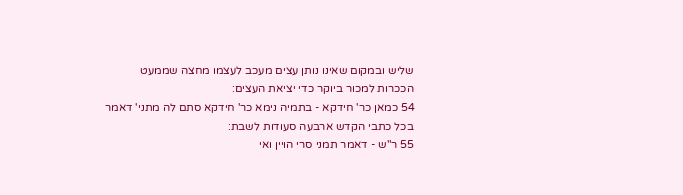שליש ובמקום שאינו נותן עצים מעכב לעצמו מחצה שממעט הככרות למכור ביוקר כדי יציאת העצים:
54 כמאן כר' חידקא - בתמיה נימא כר' חידקא סתם לה מתני' דאמר בכל כתבי הקדש ארבעה סעודות לשבת:
55 ר"ש - דאמר תמני סרי הויין ואי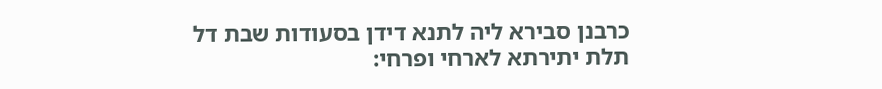כרבנן סבירא ליה לתנא דידן בסעודות שבת דל תלת יתירתא לארחי ופרחי: